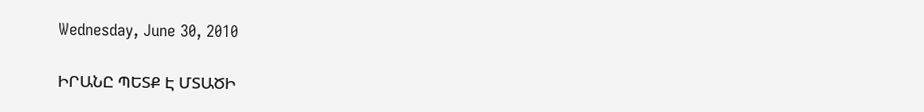Wednesday, June 30, 2010

ԻՐԱՆԸ ՊԵՏՔ Է ՄՏԱԾԻ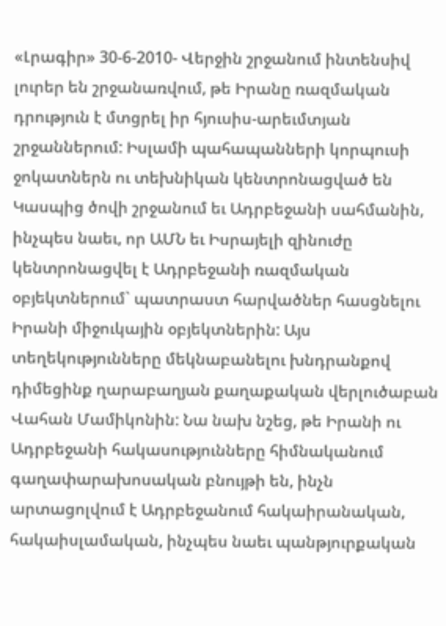«Լրագիր» 30-6-2010- Վերջին շրջանում ինտենսիվ լուրեր են շրջանառվում, թե Իրանը ռազմական դրություն է մտցրել իր հյուսիս-արեւմտյան շրջաններում: Իսլամի պահապանների կորպուսի ջոկատներն ու տեխնիկան կենտրոնացված են Կասպից ծովի շրջանում եւ Ադրբեջանի սահմանին, ինչպես նաեւ, որ ԱՄՆ եւ Իսրայելի զինուժը կենտրոնացվել է Ադրբեջանի ռազմական օբյեկտներում` պատրաստ հարվածներ հասցնելու Իրանի միջուկային օբյեկտներին: Այս տեղեկությունները մեկնաբանելու խնդրանքով դիմեցինք ղարաբաղյան քաղաքական վերլուծաբան Վահան Մամիկոնին: Նա նախ նշեց, թե Իրանի ու Ադրբեջանի հակասությունները հիմնականում գաղափարախոսական բնույթի են, ինչն արտացոլվում է Ադրբեջանում հակաիրանական, հակաիսլամական, ինչպես նաեւ պանթյուրքական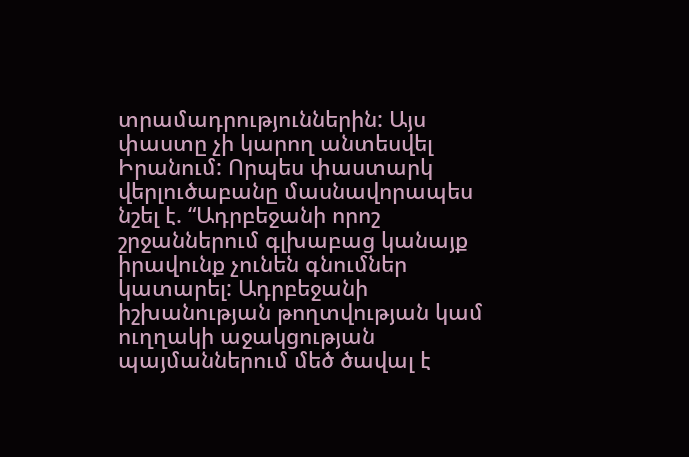տրամադրություններին: Այս փաստը չի կարող անտեսվել Իրանում: Որպես փաստարկ վերլուծաբանը մասնավորապես նշել է. “Ադրբեջանի որոշ շրջաններում գլխաբաց կանայք իրավունք չունեն գնումներ կատարել: Ադրբեջանի իշխանության թողտվության կամ ուղղակի աջակցության պայմաններում մեծ ծավալ է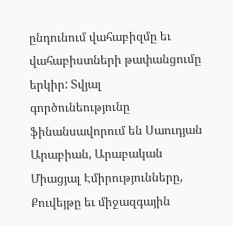ընդունում վահաբիզմը եւ վահաբիստների թափանցումը երկիր: Տվյալ գործունեությունը ֆինանսավորում են Սաուդյան Արաբիան, Արաբական Միացյալ Էմիրությունները, Քուվեյթը եւ միջազգային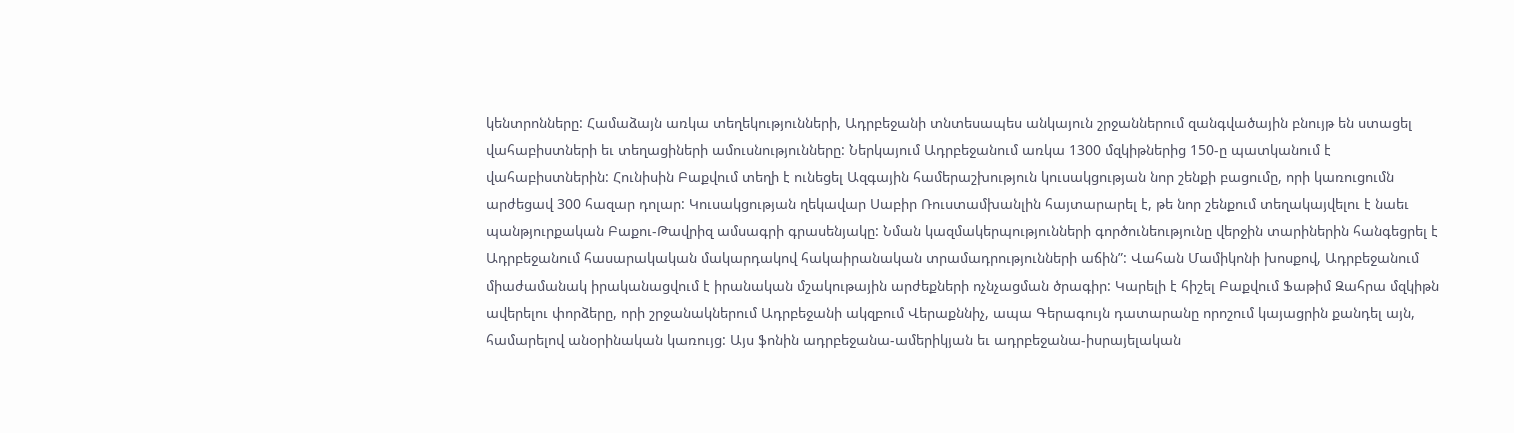կենտրոնները: Համաձայն առկա տեղեկությունների, Ադրբեջանի տնտեսապես անկայուն շրջաններում զանգվածային բնույթ են ստացել վահաբիստների եւ տեղացիների ամուսնությունները: Ներկայում Ադրբեջանում առկա 1300 մզկիթներից 150-ը պատկանում է վահաբիստներին: Հունիսին Բաքվում տեղի է ունեցել Ազգային համերաշխություն կուսակցության նոր շենքի բացումը, որի կառուցումն արժեցավ 300 հազար դոլար: Կուսակցության ղեկավար Սաբիր Ռուստամխանլին հայտարարել է, թե նոր շենքում տեղակայվելու է նաեւ պանթյուրքական Բաքու-Թավրիզ ամսագրի գրասենյակը: Նման կազմակերպությունների գործունեությունը վերջին տարիներին հանգեցրել է Ադրբեջանում հասարակական մակարդակով հակաիրանական տրամադրությունների աճին”: Վահան Մամիկոնի խոսքով, Ադրբեջանում միաժամանակ իրականացվում է իրանական մշակութային արժեքների ոչնչացման ծրագիր: Կարելի է հիշել Բաքվում Ֆաթիմ Զահրա մզկիթն ավերելու փորձերը, որի շրջանակներում Ադրբեջանի ակզբում Վերաքննիչ, ապա Գերագույն դատարանը որոշում կայացրին քանդել այն, համարելով անօրինական կառույց: Այս ֆոնին ադրբեջանա-ամերիկյան եւ ադրբեջանա-իսրայելական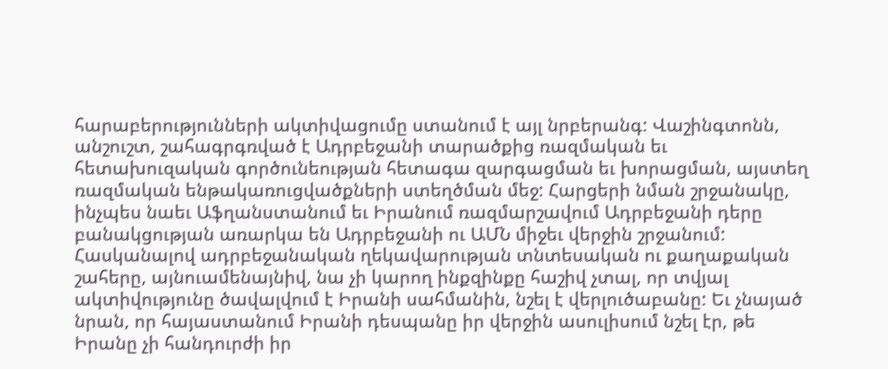հարաբերությունների ակտիվացումը ստանում է այլ նրբերանգ: Վաշինգտոնն, անշուշտ, շահագրգռված է Ադրբեջանի տարածքից ռազմական եւ հետախուզական գործունեության հետագա զարգացման եւ խորացման, այստեղ ռազմական ենթակառուցվածքների ստեղծման մեջ: Հարցերի նման շրջանակը, ինչպես նաեւ Աֆղանստանում եւ Իրանում ռազմարշավում Ադրբեջանի դերը բանակցության առարկա են Ադրբեջանի ու ԱՄՆ միջեւ վերջին շրջանում: Հասկանալով ադրբեջանական ղեկավարության տնտեսական ու քաղաքական շահերը, այնուամենայնիվ, նա չի կարող ինքզինքը հաշիվ չտալ, որ տվյալ ակտիվությունը ծավալվում է Իրանի սահմանին, նշել է վերլուծաբանը: Եւ չնայած նրան, որ հայաստանում Իրանի դեսպանը իր վերջին ասուլիսում նշել էր, թե Իրանը չի հանդուրժի իր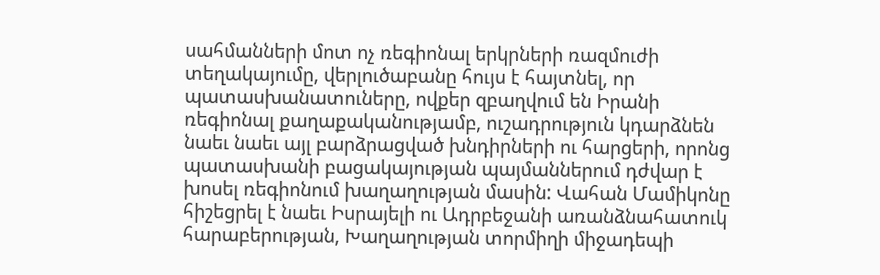սահմանների մոտ ոչ ռեգիոնալ երկրների ռազմուժի տեղակայումը, վերլուծաբանը հույս է հայտնել, որ պատասխանատուները, ովքեր զբաղվում են Իրանի ռեգիոնալ քաղաքականությամբ, ուշադրություն կդարձնեն նաեւ նաեւ այլ բարձրացված խնդիրների ու հարցերի, որոնց պատասխանի բացակայության պայմաններում դժվար է խոսել ռեգիոնում խաղաղության մասին: Վահան Մամիկոնը հիշեցրել է նաեւ Իսրայելի ու Ադրբեջանի առանձնահատուկ հարաբերության, Խաղաղության տորմիղի միջադեպի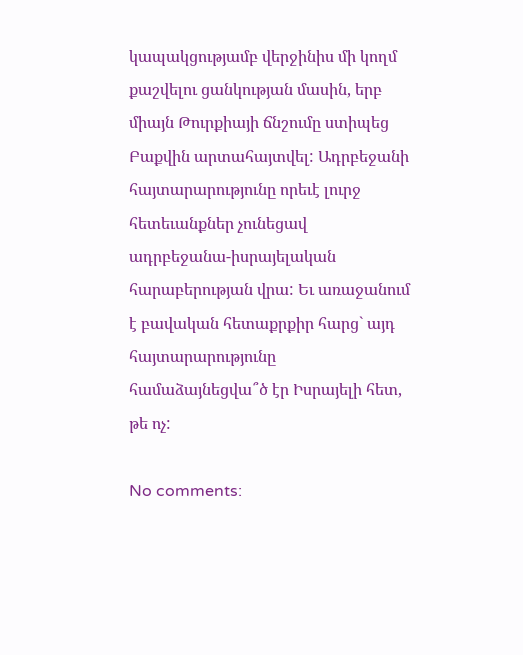կապակցությամբ վերջինիս մի կողմ քաշվելու ցանկության մասին, երբ միայն Թուրքիայի ճնշումը ստիպեց Բաքվին արտահայտվել: Ադրբեջանի հայտարարությունը որեւէ լուրջ հետեւանքներ չունեցավ ադրբեջանա-իսրայելական հարաբերության վրա: Եւ առաջանում է բավական հետաքրքիր հարց` այդ հայտարարությունը համաձայնեցվա՞ծ էր Իսրայելի հետ, թե ոչ:

No comments: